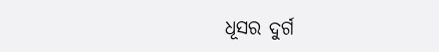ଧୂସର ଦୁର୍ଗ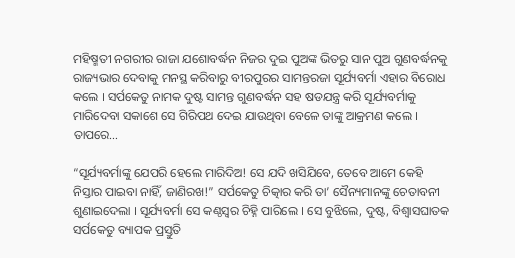ମହିଷ୍ମତୀ ନଗରୀର ରାଜା ଯଶୋବର୍ଦ୍ଧନ ନିଜର ଦୁଇ ପୁଅଙ୍କ ଭିତରୁ ସାନ ପୁଅ ଗୁଣବର୍ଦ୍ଧନକୁ ରାଜ୍ୟଭାର ଦେବାକୁ ମନସ୍ଥ କରିବାରୁ ବୀରପୁରର ସାମନ୍ତରଜା ସୂର୍ଯ୍ୟବର୍ମା ଏହାର ବିରୋଧ କଲେ । ସର୍ପକେତୁ ନାମକ ଦୁଷ୍ଟ ସାମନ୍ତ ଗୁଣବର୍ଦ୍ଧନ ସହ ଷଡଯନ୍ତ୍ର କରି ସୂର୍ଯ୍ୟବର୍ମାକୁ ମାରିଦେବା ସକାଶେ ସେ ଗିରିପଥ ଦେଇ ଯାଉଥିବା ବେଳେ ତାଙ୍କୁ ଆକ୍ରମଣ କଲେ । ତାପରେ…

“ସୂର୍ଯ୍ୟବର୍ମାଙ୍କୁ ଯେପରି ହେଲେ ମାରିଦିଅ! ସେ ଯଦି ଖସିଯିବେ, ତେବେ ଆମେ କେହି ନିସ୍ତାର ପାଇବା ନାହିଁ, ଜାଣିରଖ!” ସର୍ପକେତୁ ଚିତ୍କାର କରି ତା’ ସୈନ୍ୟମାନଙ୍କୁ ଚେତାବନୀ ଶୁଣାଇଦେଲା । ସୂର୍ଯ୍ୟବର୍ମା ସେ କଣ୍ଠସ୍ୱର ଚିହ୍ନି ପାରିଲେ । ସେ ବୁଝିଲେ, ଦୁଷ୍ଟ, ବିଶ୍ୱାସଘାତକ ସର୍ପକେତୁ ବ୍ୟାପକ ପ୍ରସ୍ତୁତି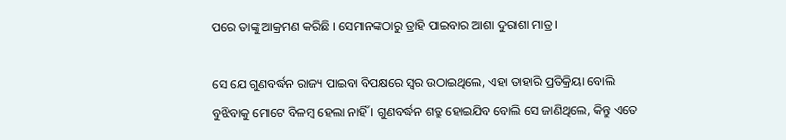ପରେ ତାଙ୍କୁ ଆକ୍ରମଣ କରିଛି । ସେମାନଙ୍କଠାରୁ ତ୍ରାହି ପାଇବାର ଆଶା ଦୁରାଶା ମାତ୍ର ।

ସେ ଯେ ଗୁଣବର୍ଦ୍ଧନ ରାଜ୍ୟ ପାଇବା ବିପକ୍ଷରେ ସ୍ୱର ଉଠାଇଥିଲେ, ଏହା ତାହାରି ପ୍ରତିକ୍ରିୟା ବୋଲି ବୁଝିବାକୁ ମୋଟେ ବିଳମ୍ବ ହେଲା ନାହିଁ । ଗୁଣବର୍ଦ୍ଧନ ଶତ୍ରୁ ହୋଇଯିବ ବୋଲି ସେ ଜାଣିଥିଲେ, କିନ୍ତୁ ଏତେ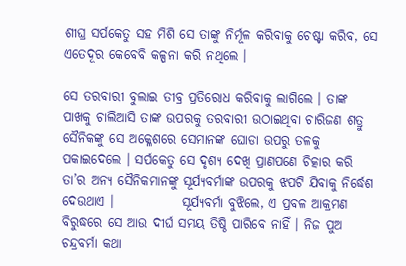ଶୀଘ୍ର ସର୍ପକେତୁ ସହ ମିଶି ସେ ତାଙ୍କୁ ନିର୍ମୂଳ କରିବାକୁ ଚେଷ୍ଟା କରିବ, ସେ ଏତେଦୂର କେବେବି କଳ୍ପନା କରି ନଥିଲେ ।

ସେ ତରବାରୀ ବୁଲାଇ ତୀବ୍ର ପ୍ରତିରୋଧ କରିବାକୁ ଲାଗିଲେ । ତାଙ୍କ ପାଖକୁ ଚାଲିଆସି ତାଙ୍କ ଉପରକୁ ତରବାରୀ ଉଠାଇଥିବା ଚାରିଜଣ ଶତ୍ରୁ ସୈନିକଙ୍କୁ ସେ ଅକ୍ଳେଶରେ ସେମାନଙ୍କ ଘୋଡା ଉପରୁ ତଳକୁ ପକାଇଦେଲେ । ସର୍ପକେତୁ ସେ ଦୃଶ୍ୟ ଦେଖି ପ୍ରାଣପଣେ ଚିତ୍କାର କରି ତା’ର ଅନ୍ୟ ସୈନିକମାନଙ୍କୁ ସୂର୍ଯ୍ୟବର୍ମାଙ୍କ ଉପରକୁ ଝପଟି ଯିବାକୁ ନିର୍ଦ୍ଧେଶ ଦେଉଥାଏ ।             ସୂର୍ଯ୍ୟବର୍ମା ବୁଝିଲେ, ଏ ପ୍ରବଳ ଆକ୍ରମଣ ବିରୁଦ୍ଧରେ ସେ ଆଉ ଦୀର୍ଘ ସମୟ ତିଷ୍ଠି ପାରିବେ ନାହିଁ । ନିଜ ପୁଅ ଚନ୍ଦ୍ରବର୍ମା କଥା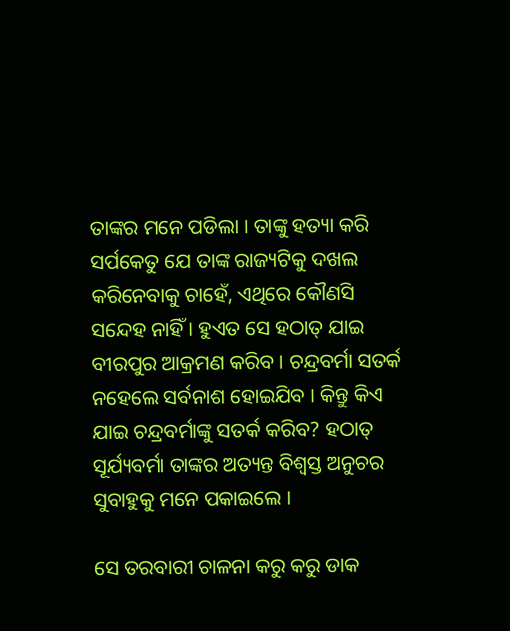ତାଙ୍କର ମନେ ପଡିଲା । ତାଙ୍କୁ ହତ୍ୟା କରି ସର୍ପକେତୁ ଯେ ତାଙ୍କ ରାଜ୍ୟଟିକୁ ଦଖଲ କରିନେବାକୁ ଚାହେଁ, ଏଥିରେ କୌଣସି ସନ୍ଦେହ ନାହିଁ । ହୁଏତ ସେ ହଠାତ୍ ଯାଇ ବୀରପୁର ଆକ୍ରମଣ କରିବ । ଚନ୍ଦ୍ରବର୍ମା ସତର୍କ ନହେଲେ ସର୍ବନାଶ ହୋଇଯିବ । କିନ୍ତୁ କିଏ ଯାଇ ଚନ୍ଦ୍ରବର୍ମାଙ୍କୁ ସତର୍କ କରିବ? ହଠାତ୍ ସୂର୍ଯ୍ୟବର୍ମା ତାଙ୍କର ଅତ୍ୟନ୍ତ ବିଶ୍ୱସ୍ତ ଅନୁଚର ସୁବାହୁକୁ ମନେ ପକାଇଲେ ।

ସେ ତରବାରୀ ଚାଳନା କରୁ କରୁ ଡାକ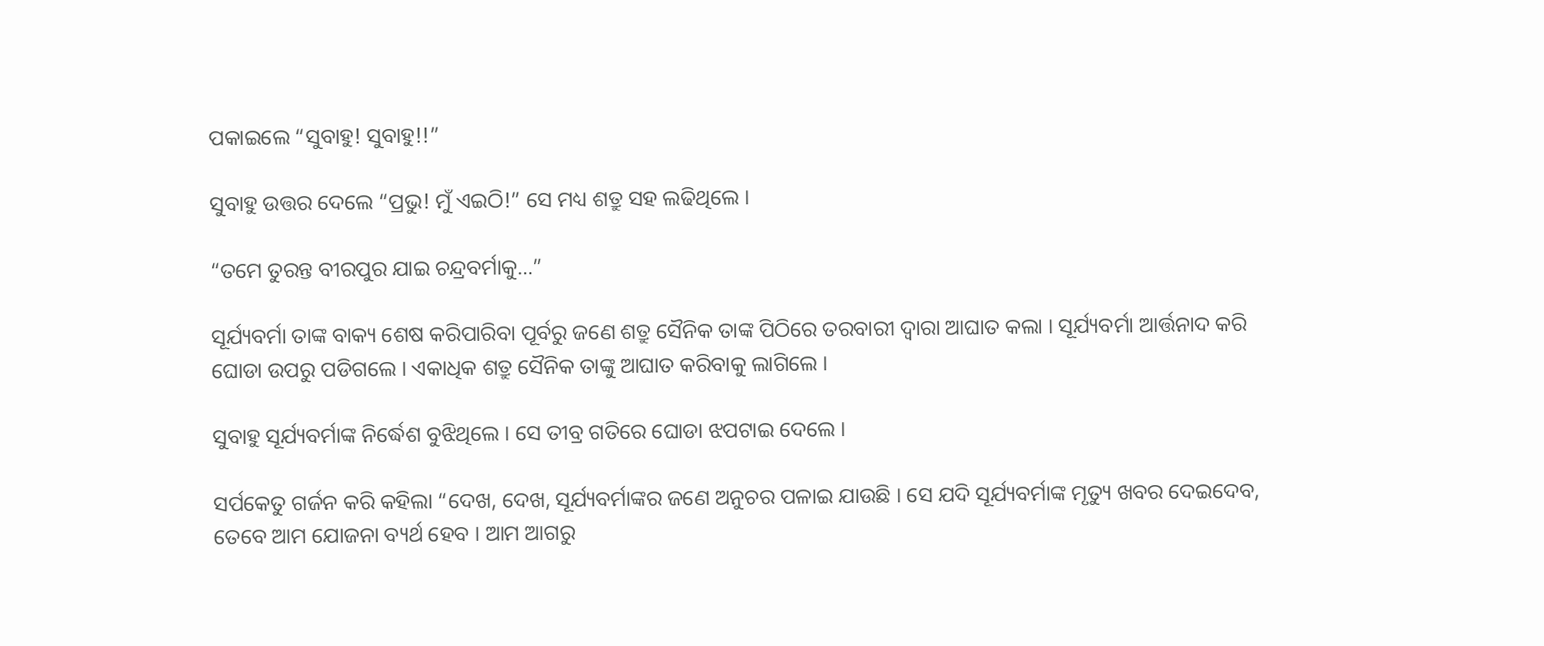ପକାଇଲେ “ସୁବାହୁ! ସୁବାହୁ!!”

ସୁବାହୁ ଉତ୍ତର ଦେଲେ “ପ୍ରଭୁ! ମୁଁ ଏଇଠି!” ସେ ମଧ୍ୟ ଶତ୍ରୁ ସହ ଲଢିଥିଲେ ।

“ତମେ ତୁରନ୍ତ ବୀରପୁର ଯାଇ ଚନ୍ଦ୍ରବର୍ମାକୁ…”

ସୂର୍ଯ୍ୟବର୍ମା ତାଙ୍କ ବାକ୍ୟ ଶେଷ କରିପାରିବା ପୂର୍ବରୁ ଜଣେ ଶତ୍ରୁ ସୈନିକ ତାଙ୍କ ପିଠିରେ ତରବାରୀ ଦ୍ୱାରା ଆଘାତ କଲା । ସୂର୍ଯ୍ୟବର୍ମା ଆର୍ତ୍ତନାଦ କରି ଘୋଡା ଉପରୁ ପଡିଗଲେ । ଏକାଧିକ ଶତ୍ରୁ ସୈନିକ ତାଙ୍କୁ ଆଘାତ କରିବାକୁ ଲାଗିଲେ ।

ସୁବାହୁ ସୂର୍ଯ୍ୟବର୍ମାଙ୍କ ନିର୍ଦ୍ଧେଶ ବୁଝିଥିଲେ । ସେ ତୀବ୍ର ଗତିରେ ଘୋଡା ଝପଟାଇ ଦେଲେ ।

ସର୍ପକେତୁ ଗର୍ଜନ କରି କହିଲା “ଦେଖ, ଦେଖ, ସୂର୍ଯ୍ୟବର୍ମାଙ୍କର ଜଣେ ଅନୁଚର ପଳାଇ ଯାଉଛି । ସେ ଯଦି ସୂର୍ଯ୍ୟବର୍ମାଙ୍କ ମୃତ୍ୟୁ ଖବର ଦେଇଦେବ, ତେବେ ଆମ ଯୋଜନା ବ୍ୟର୍ଥ ହେବ । ଆମ ଆଗରୁ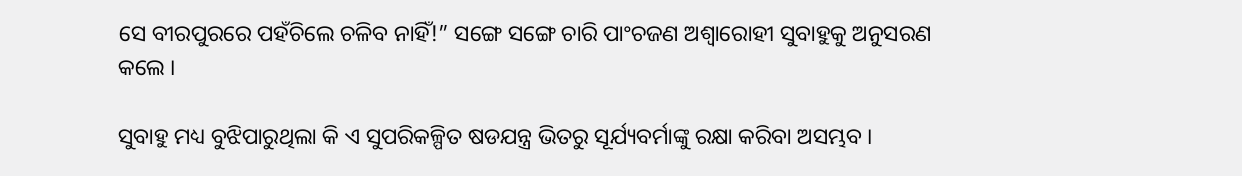ସେ ବୀରପୁରରେ ପହଁଚିଲେ ଚଳିବ ନାହିଁ!” ସଙ୍ଗେ ସଙ୍ଗେ ଚାରି ପାଂଚଜଣ ଅଶ୍ୱାରୋହୀ ସୁବାହୁକୁ ଅନୁସରଣ କଲେ ।

ସୁବାହୁ ମଧ୍ୟ ବୁଝିପାରୁଥିଲା କି ଏ ସୁପରିକଳ୍ପିତ ଷଡଯନ୍ତ୍ର ଭିତରୁ ସୂର୍ଯ୍ୟବର୍ମାଙ୍କୁ ରକ୍ଷା କରିବା ଅସମ୍ଭବ ।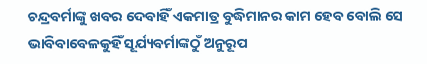ଚନ୍ଦ୍ରବର୍ମାଙ୍କୁ ଖବର ଦେବାହିଁ ଏକମାତ୍ର ବୁଦ୍ଧିମାନର କାମ ହେବ ବୋଲି ସେ ଭାବିବାବେଳକୁହିଁ ସୂର୍ଯ୍ୟବର୍ମାଙ୍କଠୁଁ ଅନୁରୂପ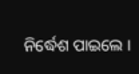ନିର୍ଦ୍ଧେଶ ପାଇଲେ ।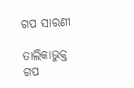ଗପ ସାରଣୀ

ତାଲିକାଭୁକ୍ତ ଗପ